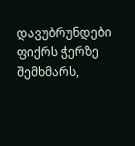დავუბრუნდები ფიქრს ჭერზე შემხმარს,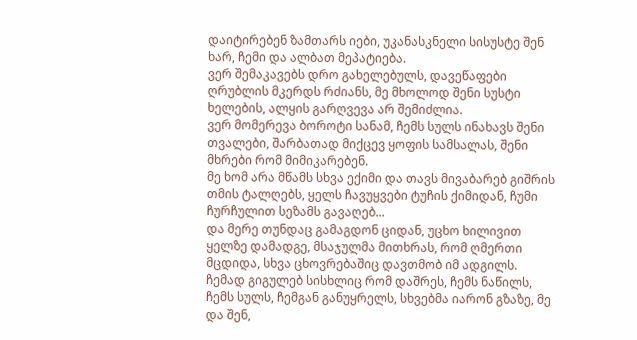დაიტირებენ ზამთარს იები, უკანასკნელი სისუსტე შენ ხარ, ჩემი და ალბათ მეპატიება.
ვერ შემაკავებს დრო გახელებულს, დავეწაფები ღრუბლის მკერდს რძიანს, მე მხოლოდ შენი სუსტი ხელების, ალყის გარღვევა არ შემიძლია.
ვერ მომერევა ბოროტი სანამ, ჩემს სულს ინახავს შენი თვალები, შარბათად მიქცევ ყოფის სამსალას, შენი მხრები რომ მიმიკარებენ.
მე ხომ არა მწამს სხვა ექიმი და თავს მივაბარებ გიშრის თმის ტალღებს, ყელს ჩავუყვები ტუჩის ქიმიდან, ჩუმი ჩურჩულით სეზამს გავაღებ...
და მერე თუნდაც გამაგდონ ციდან, უცხო ხილივით ყელზე დამადგე, მსაჯულმა მითხრას, რომ ღმერთი მცდიდა, სხვა ცხოვრებაშიც დავთმობ იმ ადგილს.
ჩემად გიგულებ სისხლიც რომ დაშრეს, ჩემს ნაწილს, ჩემს სულს, ჩემგან განუყრელს, სხვებმა იარონ გზაზე, მე და შენ,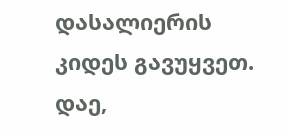დასალიერის კიდეს გავუყვეთ.
დაე,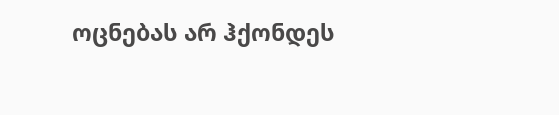ოცნებას არ ჰქონდეს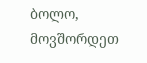ბოლო, მოვშორდეთ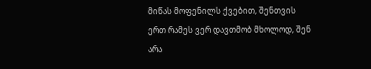მიწას მოფენილს ქვებით, შენთვის ერთ რამეს ვერ დავთმობ მხოლოდ, შენ არა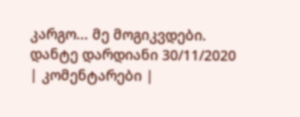კარგო... მე მოგიკვდები.
დანტე დარდიანი 30/11/2020
| კომენტარები |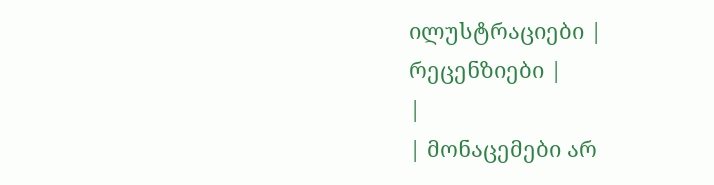ილუსტრაციები |
რეცენზიები |
|
| მონაცემები არ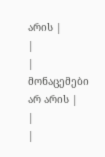არის |
|
| მონაცემები არ არის |
|
|